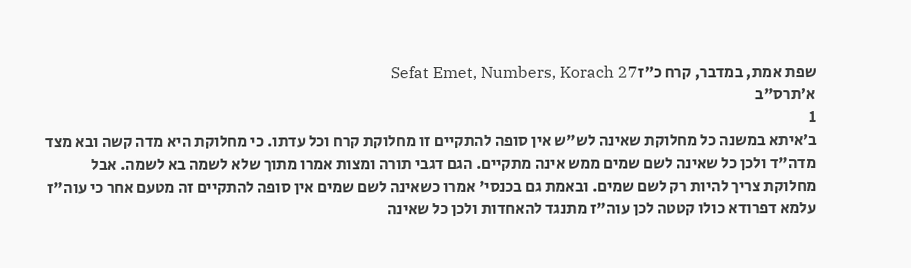שפת אמת, במדבר, קרח כ״זSefat Emet, Numbers, Korach 27
א׳תרס"ב
1
ב׳איתא במשנה כל מחלוקת שאינה לש"ש אין סופה להתקיים זו מחלוקת קרח וכל עדתו. כי מחלוקת היא מדה קשה ובא מצד מדה"ד ולכן כל שאינה לשם שמים ממש אינה מתקיים. הגם דגבי תורה ומצות אמרו מתוך שלא לשמה בא לשמה. אבל מחלוקת צריך להיות רק לשם שמים. ובאמת גם בכנסי' אמרו כשאינה לשם שמים אין סופה להתקיים זה מטעם אחר כי עוה"ז עלמא דפרודא כולו קטטה לכן עוה"ז מתנגד להאחדות ולכן כל שאינה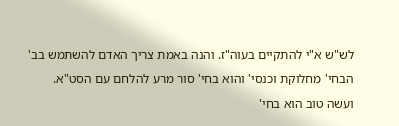לש"ש א"י להתקיים בעוה"ז. והנה באמת צריך האדם להשתמש בב' הבחי' מחלוקת וכנסי' והוא בחי' סור מרע להלחם עם הסט"א. ועשה טוב הוא בחי'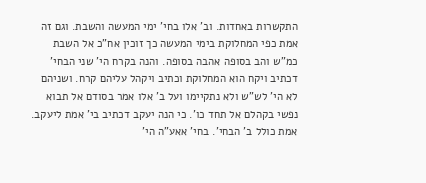התקשרות באחדות. וב' אלו בחי' ימי המעשה והשבת. וגם זה אמת כפי המחלוקת בימי המעשה כך זוכין אח"כ אל השבת כמ"ש והב בסופה אהבה בסופה. והנה בקרח הי' שני הבחי' דכתיב ויקח הוא המחלוקת וכתיב ויקהל עליהם קרח. ושניהם לא הי' לש"ש ולא נתקיימו ועל ב' אלו אמר בסודם אל תבוא נפשי בקהלם אל תחד כו'. כי הנה יעקב דכתיב בי' אמת ליעקב. אמת כולל ב' הבחי'. בחי' אאע"ה הי'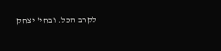לקרב הכל. ובחי' יצחק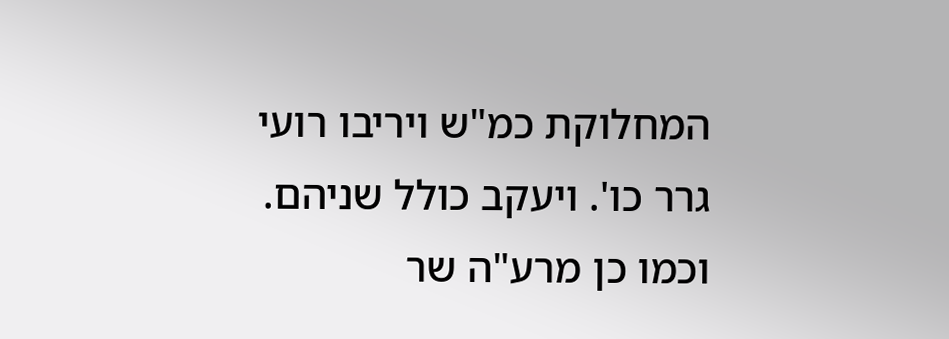המחלוקת כמ"ש ויריבו רועי גרר כו'. ויעקב כולל שניהם. וכמו כן מרע"ה שר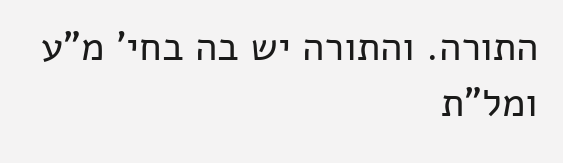התורה. והתורה יש בה בחי' מ"ע ומל"ת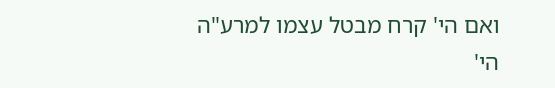ואם הי' קרח מבטל עצמו למרע"ה הי'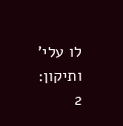לו עלי' ותיקון:
2